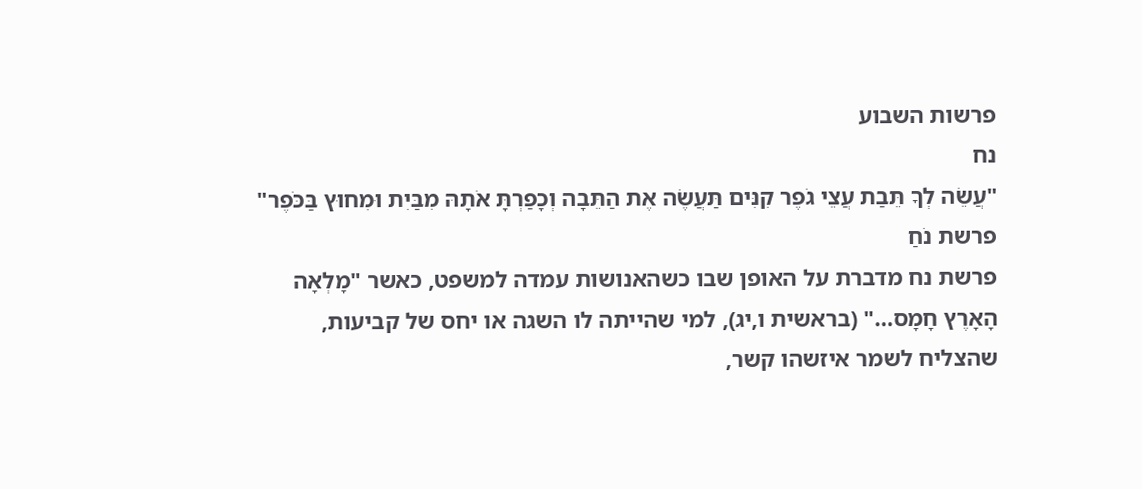פרשות השבוע
נח
"עֲשֵׂה לְךָ תֵּבַת עֲצֵי גֹפֶר קִנִּים תַּעֲשֶׂה אֶת הַתֵּבָה וְכָפַרְתָּ אֹתָהּ מִבַּיִת וּמִחוּץ בַּכֹּפֶר"
פרשת נֹחַ
פרשת נח מדברת על האופן שבו כשהאנושות עמדה למשפט, כאשר "מָלְאָה הָאָרֶץ חָמָס…" (בראשית ו,יג), למי שהייתה לו השגה או יחס של קביעות, שהצליח לשמר איזשהו קשר,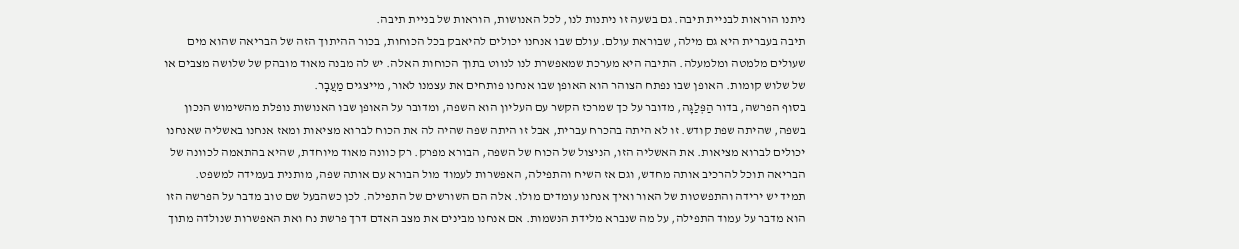ניתנו הוראות לבניית תיבה. גם בשעה זו ניתנות לנו, לכל האנושות, הוראות של בניית תיבה.
תיבה בעברית היא גם מילה, שבוראת עולם. עולם שבו אנחנו יכולים להיאבק בכל הכוחות, בכור ההיתוך הזה של הבריאה שהוא מים שעולים מלמטה ומלמעלה. התיבה היא מערכת שמאפשרת לנו לנווט בתוך הכוחות האלה. יש לה מבנה מאוד מובהק של שלושה מצבים או של שלוש קומות. האופן שבו נפתח הצוהר הוא האופן שבו אנחנו פותחים את עצמנו לאור, מייצגים מַעֲבָר.
בסוף הפרשה, בדור הַפְּלַגָּה, מדובר על כך שמרכז הקשר עם העליון הוא השפה, ומדובר על האופן שבו האנושות נופלת מהשימוש הנכון בשפה, שהיתה שפת קודש. זו לא היתה בהכרח עברית, אבל זו היתה שפה שהיה לה את הכוח לברוא מציאות ומאז אנחנו באשליה שאנחנו יכולים לברוא מציאות. את האשליה הזו, הניצול של הכוח של השפה, הבורא מפרק. רק כוונה מאוד מיוחדת, שהיא בהתאמה לכוונה של הבריאה תוכל להרכיב אותה מחדש, וגם אז השיח והתפילה, האפשרות לעמוד מול הבורא עם אותה שפה, מותנית בעמידה למשפט.
תמיד יש ירידה והתפשטות של האור ואיך אנחנו עומדים מולו. אלה הם השורשים של התפילה. לכן כשהבעל שם טוב מדבר על הפרשה הזו הוא מדבר על עמוד התפילה, על מה שנברא מלידת הנשמות. אם אנחנו מבינים את מצב האדם דרך פרשת נח ואת האפשרות שנולדה מתוך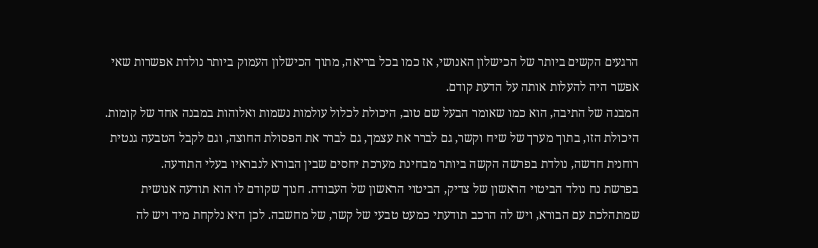הרגעים הקשים ביותר של הכישלון האנושי, אז כמו בכל בריאה, מתוך הכישלון העמוק ביותר נולדת אפשרות שאי אפשר היה להעלות אותה על הדעת קודם.
המבנה של התיבה, הוא כמו שאומר הבעל שם טוב, היכולת לכלול עולמות נשמות ואלוהות במבנה אחד של קומות. היכולת הזו, בתוך מערך של שיח וקשר, גם לברר את עצמך, גם לברר את הפסולת החוצה, וגם לקבל הטבעה גנטית רוחנית חדשה, נולדת בפרשה הקשה ביותר מבחינת מערכת יחסים שבין הבורא לנבראיו בעלי התודעה.
בפרשת נח נולד הביטוי הראשון של צדיק, הביטוי הראשון של העבודה. חנוך שקודם לו הוא תודעה אנושית שמתהלכת עם הבורא, ויש לה הרכב תודעתי כמעט טבעי של קשר, של מחשבה. לכן היא נלקחת מיד ויש לה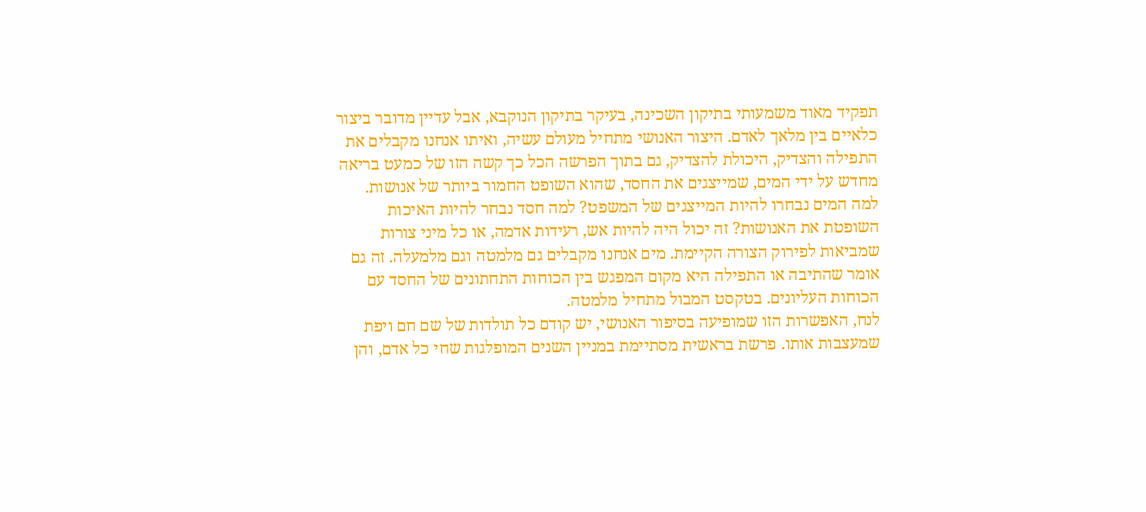תפקיד מאוד משמעותי בתיקון השכינה, בעיקר בתיקון הנוקבא, אבל עדיין מדובר ביצור כלאיים בין מלאך לאדם. היצור האנושי מתחיל מעולם עשיה, ואיתו אנחנו מקבלים את התפילה והצדיק, היכולת להצדיק, גם בתוך הפרשה הכל כך קשה הזו של כמעט בריאה מחדש על ידי המים, שמייצגים את החסד, שהוא השופט החמור ביותר של אנושות.
למה המים נבחרו להיות המייצגים של המשפט? למה חסד נבחר להיות האיכות השופטת את האנושות? זה יכול היה להיות אש, רעידות אדמה, או כל מיני צורות שמביאות לפירוק הצורה הקיימת. מים אנחנו מקבלים גם מלמטה וגם מלמעלה. זה גם אומר שהתיבה או התפילה היא מקום המפגש בין הכוחות התחתונים של החסד עם הכוחות העליונים. בטקסט המבול מתחיל מלמטה.
לנח, האפשרות הזו שמופיעה בסיפור האנושי, יש קודם כל תולדות של שם חם ויפת שמעצבות אותו. פרשת בראשית מסתיימת במניין השנים המופלגות שחי כל אדם, והן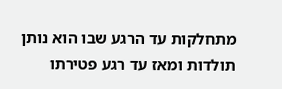מתחלקות עד הרגע שבו הוא נותן תולדות ומאז עד רגע פטירתו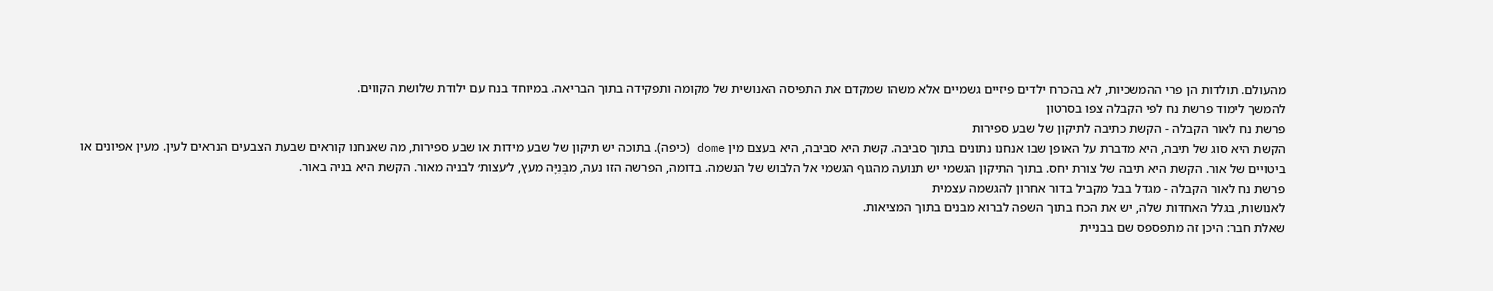מהעולם. תולדות הן פרי ההמשכיות, לא בהכרח ילדים פיזיים גשמיים אלא משהו שמקדם את התפיסה האנושית של מקומה ותפקידה בתוך הבריאה. במיוחד בנח עם ילודת שלושת הקווים.
להמשך לימוד פרשת נח לפי הקבלה צפו בסרטון
פרשת נח לאור הקבלה - הקשת כתיבה לתיקון של שבע ספירות
הקשת היא סוג של תיבה, היא מדברת על האופן שבו אנחנו נתונים בתוך סביבה. קשת היא סביבה, היא בעצם מין dome (כיפה). בתוכה יש תיקון של שבע מידות או שבע ספירות, מה שאנחנו קוראים שבעת הצבעים הנראים לעין. מעין אפיונים או ביטויים של אור. הקשת היא תיבה של צורת יחס. בתוך התיקון הגשמי יש תנועה מהגוף הגשמי אל הלבוש של הנשמה. בדומה, הפרשה הזו נעה, מבְּנִיָּה מעץ, ל׳עצות׳ לבניה מאור. הקשת היא בניה באור.
פרשת נח לאור הקבלה - מגדל בבל מקביל בדור אחרון להגשמה עצמית
לאנושות, בגלל האחדות שלה, יש את הכח בתוך השפה לברוא מבנים בתוך המציאות.
שאלת חבר: היכן זה מתפספס שם בבניית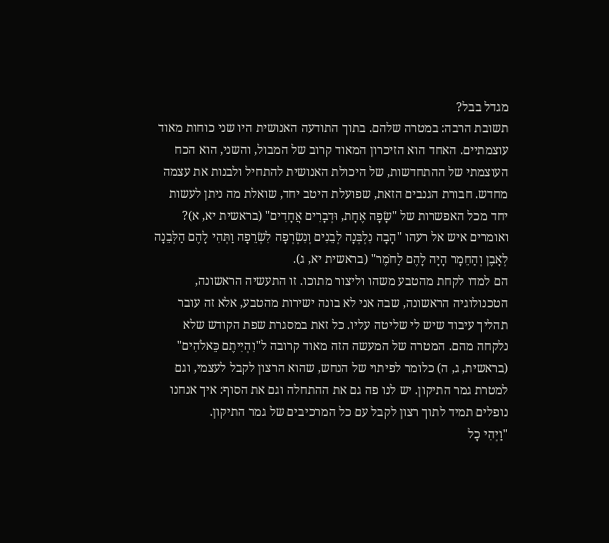מגדל בבל?
תשובת הרבה: במטרה שלהם. בתוך התודעה האנושית היו שני כוחות מאוד עוצמתיים. האחד הוא הזיכרון המאוד קרוב של המבול, והשני, הוא הכח העוצמתי של ההתחדשות, של היכולת האנושית להתחיל ולבנות את עצמה מחדש. חבורת הגנבים הזאת, שפועלת היטב יחד, שואלת מה ניתן לעשות יחד מכל האפשרות של "שָׂפָה אֶחָת, וּדְבָרִים אֲחָדִים" (בראשית יא, א)? ואומרים איש אל רעהו "הָבָה נִלְבְּנָה לְבֵנִים וְנִשְׂרְפָה לִשְׂרֵפָה וַתְּהִי לָהֶם הַלְּבֵנָה לְאָבֶן וְהַחֵמָר הָיָה לָהֶם לַחֹמֶר" (בראשית יא, ג).
הם למדו לקחת מהטבע משהו וליצור מתוכו. זו התעשיה הראשונה, הטכנולוגיה הראשונה, שבה אני לא בונה ישירות מהטבע, אלא זה עובר תהליך עיבוד שיש לי שליטה עליו. כל זאת במסגרת שפת הקודש שלא נלקחה מהם. המטרה של המעשה הזה מאוד קרובה ל"וִהְיִיתֶם כֵּאלֹהִים" (בראשית, ג, ה) כלומר לפיתוי של הנחש, שהוא הרצון לקבל לעצמי, וגם למטרת גמר התיקון. יש לנו פה גם את ההתחלה וגם את הסוף: איך אנחנו נופלים תמיד לתוך רצון לקבל עם כל המרכיבים של גמר התיקון.
"וַיְהִי כָל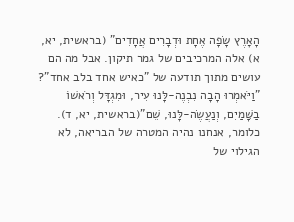הָאָרֶץ שָׂפָה אֶחָת וּדְבָרִים אֲחָדִים" (בראשית, יא, א) אלה המרכיבים של גמר תיקון. אבל מה הם עושים מתוך תודעה של "כאיש אחד בלב אחד"? "וַיֹּאמְרוּ הָבָה נִבְנֶה-לָּנוּ עִיר, וּמִגְדָּל וְרֹאשׁוֹ בַשָּׁמַיִם, וְנַעֲשֶׂה-לָּנוּ, שֵׁם"(בראשית, יא, ד). כלומר, אנחנו נהיה המטרה של הבריאה, לא הגילוי של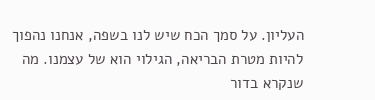העליון. על סמך הכח שיש לנו בשפה, אנחנו נהפוך להיות מטרת הבריאה, הגילוי הוא של עצמנו. מה שנקרא בדור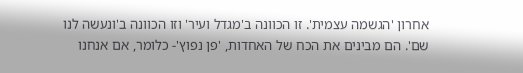אחרון 'הגשמה עצמית'. זו הכוונה ב'מגדל ועיר' וזו הכוונה ב'ונעשה לנו שם'. הם מבינים את הכח של האחדות, 'פן נפוץ'- כלומר, אם אנחנו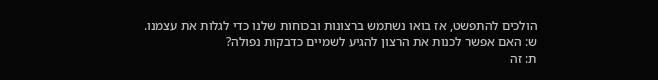הולכים להתפשט, אז בואו נשתמש ברצונות ובכוחות שלנו כדי לגלות את עצמנו.
ש: האם אפשר לכנות את הרצון להגיע לשמיים כדבקות נפולה?
ת: זה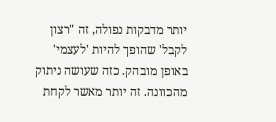יותר מדבקות נפולה, זה "רצון לקבל' שהופך להיות 'לעצמי' באופן מובהק. כזה שעושה ניתוק מהכוונה. זה יותר מאשר לקחת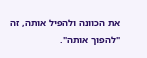את הכוונה ולהפיל אותה, זה "להפוך אותה".